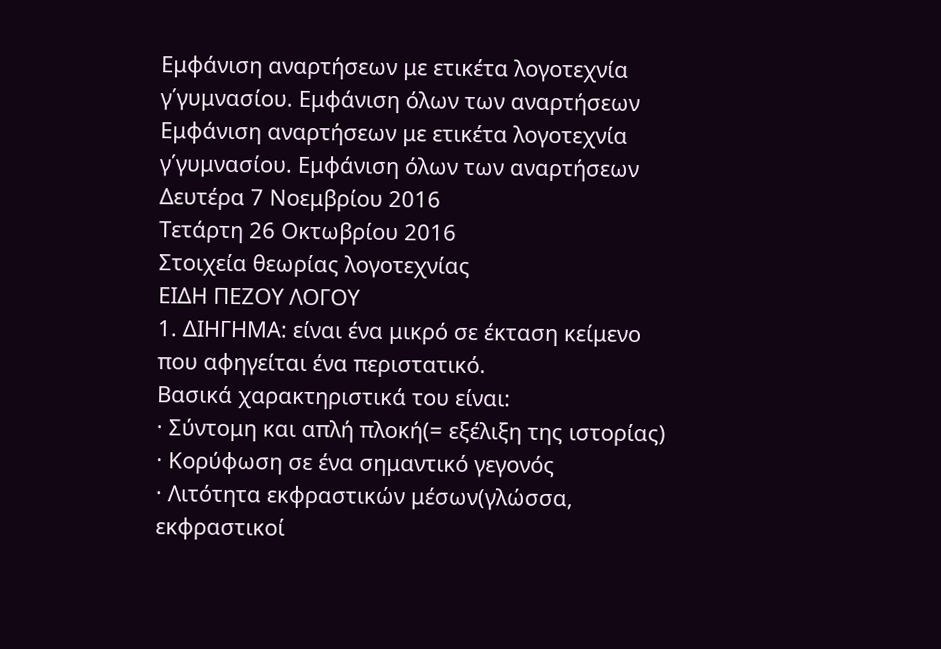Εμφάνιση αναρτήσεων με ετικέτα λογοτεχνία γ΄γυμνασίου. Εμφάνιση όλων των αναρτήσεων
Εμφάνιση αναρτήσεων με ετικέτα λογοτεχνία γ΄γυμνασίου. Εμφάνιση όλων των αναρτήσεων
Δευτέρα 7 Νοεμβρίου 2016
Τετάρτη 26 Οκτωβρίου 2016
Στοιχεία θεωρίας λογοτεχνίας
ΕΙΔΗ ΠΕΖΟΥ ΛΟΓΟΥ
1. ΔΙΗΓΗΜΑ: είναι ένα μικρό σε έκταση κείμενο που αφηγείται ένα περιστατικό.
Βασικά χαρακτηριστικά του είναι:
· Σύντομη και απλή πλοκή(= εξέλιξη της ιστορίας)
· Κορύφωση σε ένα σημαντικό γεγονός
· Λιτότητα εκφραστικών μέσων(γλώσσα, εκφραστικοί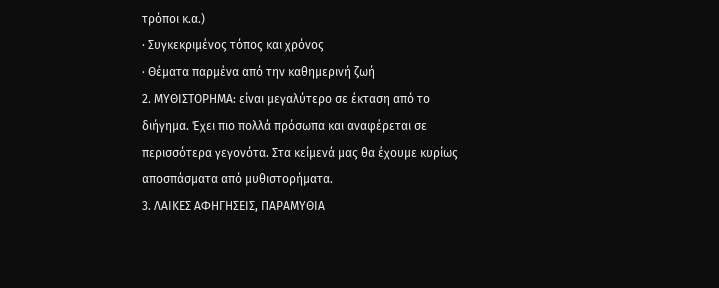τρόποι κ.α.)
· Συγκεκριμένος τόπος και χρόνος
· Θέματα παρμένα από την καθημερινή ζωή
2. ΜΥΘΙΣΤΟΡΗΜΑ: είναι μεγαλύτερο σε έκταση από το διήγημα. Έχει πιο πολλά πρόσωπα και αναφέρεται σε περισσότερα γεγονότα. Στα κείμενά μας θα έχουμε κυρίως αποσπάσματα από μυθιστορήματα.
3. ΛΑΙΚΕΣ ΑΦΗΓΗΣΕΙΣ, ΠΑΡΑΜΥΘΙΑ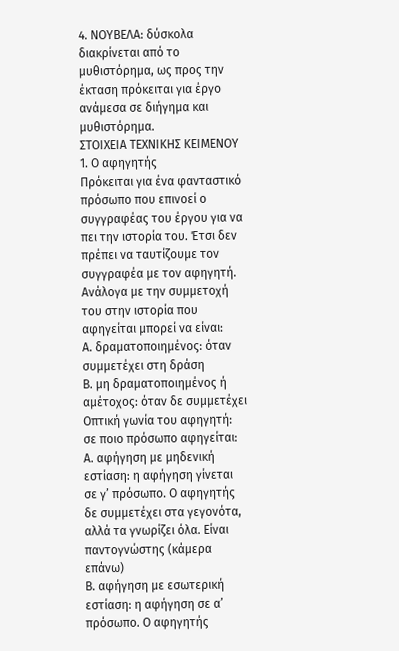4. ΝΟΥΒΕΛΑ: δύσκολα διακρίνεται από το μυθιστόρημα, ως προς την έκταση πρόκειται για έργο ανάμεσα σε διήγημα και μυθιστόρημα.
ΣΤΟΙΧΕΙΑ ΤΕΧΝΙΚΗΣ ΚΕΙΜΕΝΟΥ
1. Ο αφηγητής
Πρόκειται για ένα φανταστικό πρόσωπο που επινοεί ο συγγραφέας του έργου για να πει την ιστορία του. Έτσι δεν πρέπει να ταυτίζουμε τον συγγραφέα με τον αφηγητή. Ανάλογα με την συμμετοχή του στην ιστορία που αφηγείται μπορεί να είναι:
Α. δραματοποιημένος: όταν συμμετέχει στη δράση
Β. μη δραματοποιημένος ή αμέτοχος: όταν δε συμμετέχει
Οπτική γωνία του αφηγητή: σε ποιο πρόσωπο αφηγείται:
Α. αφήγηση με μηδενική εστίαση: η αφήγηση γίνεται σε γ’ πρόσωπο. Ο αφηγητής δε συμμετέχει στα γεγονότα, αλλά τα γνωρίζει όλα. Είναι παντογνώστης (κάμερα επάνω)
Β. αφήγηση με εσωτερική εστίαση: η αφήγηση σε α’ πρόσωπο. Ο αφηγητής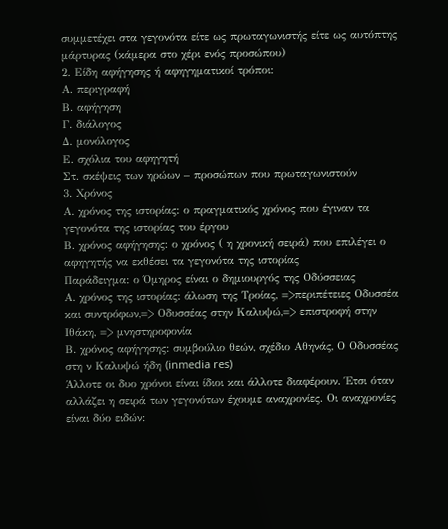συμμετέχει στα γεγονότα είτε ως πρωταγωνιστής είτε ως αυτόπτης μάρτυρας (κάμερα στο χέρι ενός προσώπου)
2. Είδη αφήγησης ή αφηγηματικοί τρόποι:
Α. περιγραφή
Β. αφήγηση
Γ. διάλογος
Δ. μονόλογος
Ε. σχόλια του αφηγητή
Στ. σκέψεις των ηρώων – προσώπων που πρωταγωνιστούν
3. Χρόνος
Α. χρόνος της ιστορίας: ο πραγματικός χρόνος που έγιναν τα γεγονότα της ιστορίας του έργου
Β. χρόνος αφήγησης: ο χρόνος ( η χρονική σειρά) που επιλέγει ο αφηγητής να εκθέσει τα γεγονότα της ιστορίας
Παράδειγμα: ο Όμηρος είναι ο δημιουργός της Οδύσσειας
Α. χρόνος της ιστορίας: άλωση της Τροίας, =>περιπέτειες Οδυσσέα και συντρόφων,=> Οδυσσέας στην Καλυψώ,=> επιστροφή στην Ιθάκη, => μνηστηροφονία
Β. χρόνος αφήγησης: συμβούλιο θεών, σχέδιο Αθηνάς, Ο Οδυσσέας στη ν Καλυψώ ήδη (inmedia res)
Άλλοτε οι δυο χρόνοι είναι ίδιοι και άλλοτε διαφέρουν. Έτσι όταν αλλάζει η σειρά των γεγονότων έχουμε αναχρονίες. Οι αναχρονίες είναι δύο ειδών: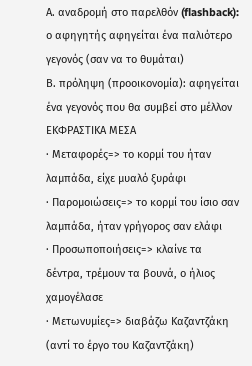Α. αναδρομή στο παρελθόν (flashback): ο αφηγητής αφηγείται ένα παλιότερο γεγονός (σαν να το θυμάται)
Β. πρόληψη (προοικονομία): αφηγείται ένα γεγονός που θα συμβεί στο μέλλον
ΕΚΦΡΑΣΤΙΚΑ ΜΕΣΑ
· Μεταφορές=> το κορμί του ήταν λαμπάδα, είχε μυαλό ξυράφι
· Παρομοιώσεις=> το κορμί του ίσιο σαν λαμπάδα, ήταν γρήγορος σαν ελάφι
· Προσωποποιήσεις=> κλαίνε τα δέντρα, τρέμουν τα βουνά, ο ήλιος χαμογέλασε
· Μετωνυμίες=> διαβάζω Καζαντζάκη (αντί το έργο του Καζαντζάκη)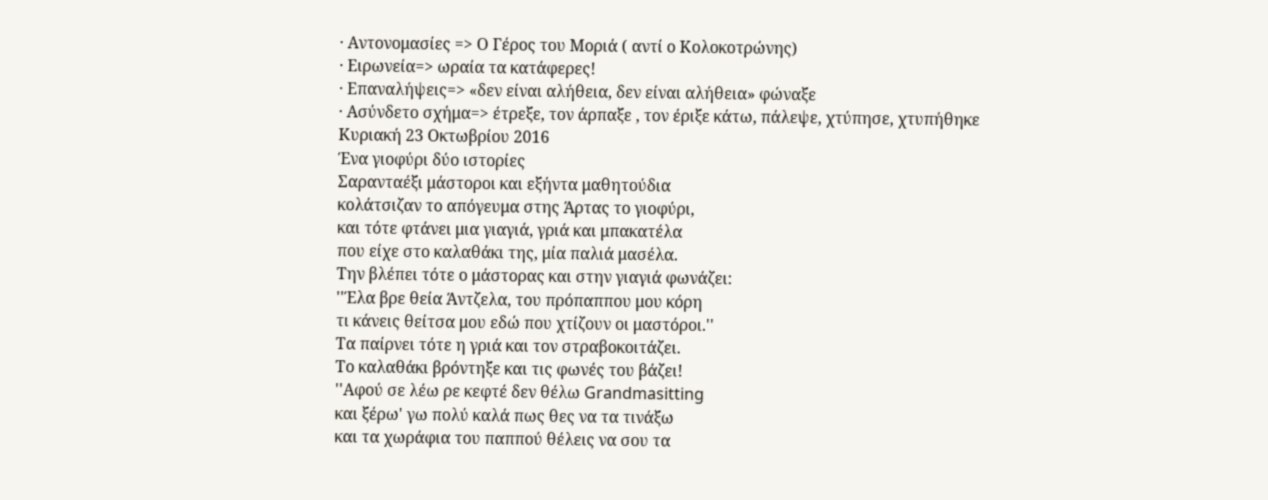· Αντονομασίες => Ο Γέρος του Μοριά ( αντί ο Κολοκοτρώνης)
· Ειρωνεία=> ωραία τα κατάφερες!
· Επαναλήψεις=> «δεν είναι αλήθεια, δεν είναι αλήθεια» φώναξε
· Ασύνδετο σχήμα=> έτρεξε, τον άρπαξε , τον έριξε κάτω, πάλεψε, χτύπησε, χτυπήθηκε
Κυριακή 23 Οκτωβρίου 2016
Ένα γιοφύρι δύο ιστορίες
Σαρανταέξι μάστοροι και εξήντα μαθητούδια
κολάτσιζαν το απόγευμα στης Άρτας το γιοφύρι,
και τότε φτάνει μια γιαγιά, γριά και μπακατέλα
που είχε στο καλαθάκι της, μία παλιά μασέλα.
Την βλέπει τότε ο μάστορας και στην γιαγιά φωνάζει:
''Έλα βρε θεία Άντζελα, του πρόπαππου μου κόρη
τι κάνεις θείτσα μου εδώ που χτίζουν οι μαστόροι.''
Τα παίρνει τότε η γριά και τον στραβοκοιτάζει.
Το καλαθάκι βρόντηξε και τις φωνές του βάζει!
''Αφού σε λέω ρε κεφτέ δεν θέλω Grandmasitting
και ξέρω' γω πολύ καλά πως θες να τα τινάξω
και τα χωράφια του παππού θέλεις να σου τα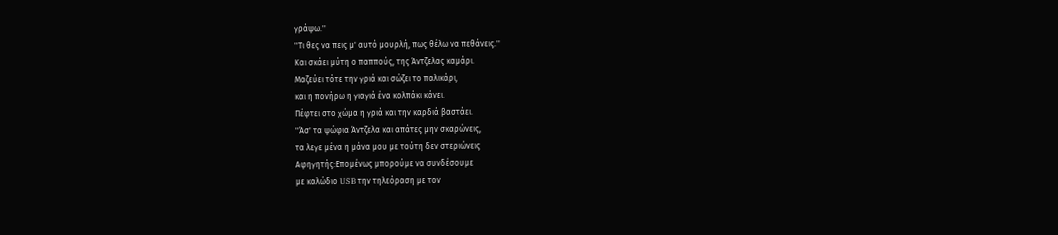γράψω.''
''Τι θες να πεις μ' αυτό μουρλή, πως θέλω να πεθάνεις.''
Και σκάει μύτη ο παππούς, της Άντζελας καμάρι.
Μαζεύει τότε την γριά και σώζει το παλικάρι,
και η πονήρω η γιαγιά ένα κολπάκι κάνει.
Πέφτει στο χώμα η γριά και την καρδιά βαστάει.
''Άσ' τα ψώφια Άντζελα και απάτες μην σκαρώνεις,
τα λεγε μένα η μάνα μου με τούτη δεν στεριώνεις
Αφηγητής:Επομένως μπορούμε να συνδέσουμε
με καλώδιο USB την τηλεόραση με τον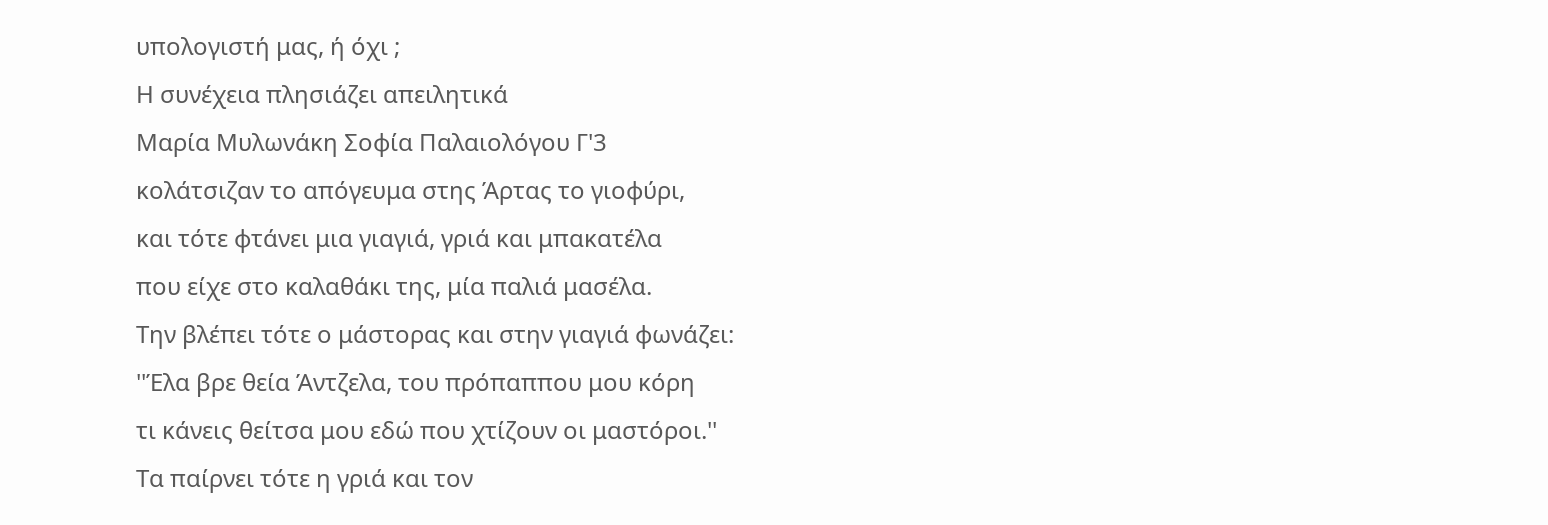υπολογιστή μας, ή όχι ;
Η συνέχεια πλησιάζει απειλητικά
Μαρία Μυλωνάκη Σοφία Παλαιολόγου Γ'3
κολάτσιζαν το απόγευμα στης Άρτας το γιοφύρι,
και τότε φτάνει μια γιαγιά, γριά και μπακατέλα
που είχε στο καλαθάκι της, μία παλιά μασέλα.
Την βλέπει τότε ο μάστορας και στην γιαγιά φωνάζει:
''Έλα βρε θεία Άντζελα, του πρόπαππου μου κόρη
τι κάνεις θείτσα μου εδώ που χτίζουν οι μαστόροι.''
Τα παίρνει τότε η γριά και τον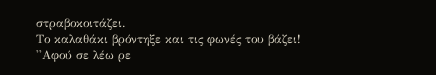στραβοκοιτάζει.
Το καλαθάκι βρόντηξε και τις φωνές του βάζει!
''Αφού σε λέω ρε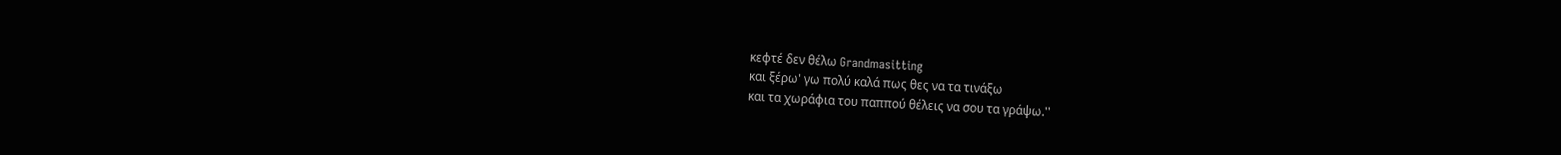κεφτέ δεν θέλω Grandmasitting
και ξέρω' γω πολύ καλά πως θες να τα τινάξω
και τα χωράφια του παππού θέλεις να σου τα γράψω.''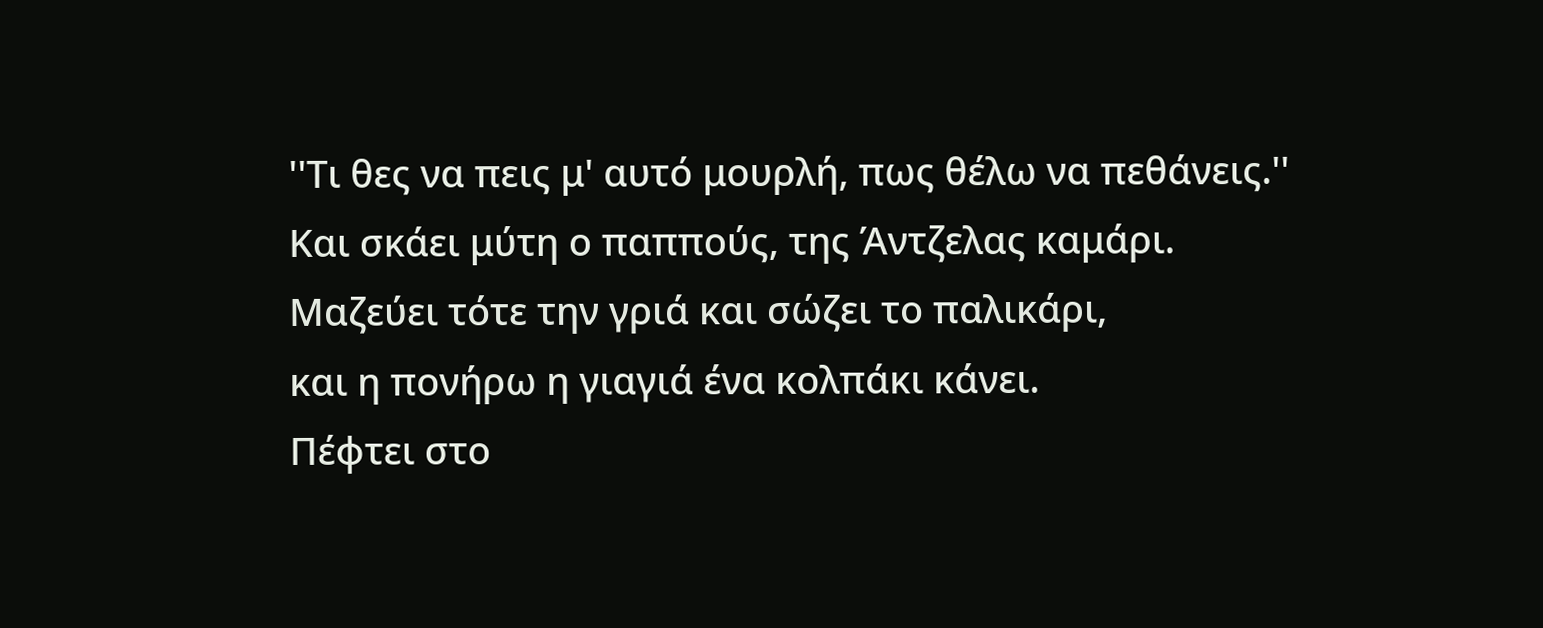''Τι θες να πεις μ' αυτό μουρλή, πως θέλω να πεθάνεις.''
Και σκάει μύτη ο παππούς, της Άντζελας καμάρι.
Μαζεύει τότε την γριά και σώζει το παλικάρι,
και η πονήρω η γιαγιά ένα κολπάκι κάνει.
Πέφτει στο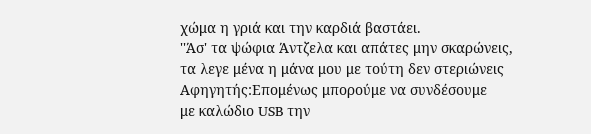χώμα η γριά και την καρδιά βαστάει.
''Άσ' τα ψώφια Άντζελα και απάτες μην σκαρώνεις,
τα λεγε μένα η μάνα μου με τούτη δεν στεριώνεις
Αφηγητής:Επομένως μπορούμε να συνδέσουμε
με καλώδιο USB την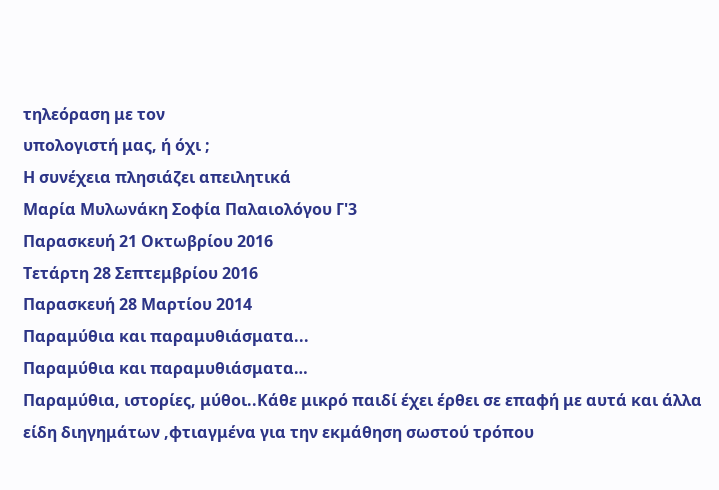τηλεόραση με τον
υπολογιστή μας, ή όχι ;
Η συνέχεια πλησιάζει απειλητικά
Μαρία Μυλωνάκη Σοφία Παλαιολόγου Γ'3
Παρασκευή 21 Οκτωβρίου 2016
Τετάρτη 28 Σεπτεμβρίου 2016
Παρασκευή 28 Μαρτίου 2014
Παραμύθια και παραμυθιάσματα...
Παραμύθια και παραμυθιάσματα…
Παραμύθια, ιστορίες, μύθοι..Κάθε μικρό παιδί έχει έρθει σε επαφή με αυτά και άλλα είδη διηγημάτων ,φτιαγμένα για την εκμάθηση σωστού τρόπου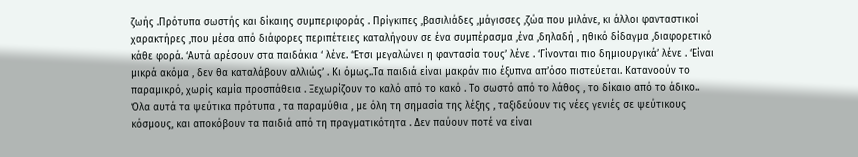ζωής .Πρότυπα σωστής και δίκαιης συμπεριφοράς . Πρίγκιπες ,βασιλιάδες ,μάγισσες ,ζώα που μιλάνε, κι άλλοι φανταστικοί χαρακτήρες ,που μέσα από διάφορες περιπέτειες καταλήγουν σε ένα συμπέρασμα ,ένα ,δηλαδή , ηθικό δίδαγμα ,διαφορετικό κάθε φορά. ‘Αυτά αρέσουν στα παιδάκια ‘ λένε. ‘Έτσι μεγαλώνει η φαντασία τους’ λένε . ‘Γίνονται πιο δημιουργικά’ λένε . ‘Είναι μικρά ακόμα , δεν θα καταλάβουν αλλιώς’ . Κι όμως..Τα παιδιά είναι μακράν πιο έξυπνα απ’όσο πιστεύεται. Κατανοούν το παραμικρό, χωρίς καμία προσπάθεια . Ξεχωρίζουν το καλό από το κακό . Το σωστό από το λάθος , το δίκαιο από το άδικο.. Όλα αυτά τα ψεύτικα πρότυπα , τα παραμύθια , με όλη τη σημασία της λέξης , ταξιδεύουν τις νέες γενιές σε ψεύτικους κόσμους, και αποκόβουν τα παιδιά από τη πραγματικότητα . Δεν παύουν ποτέ να είναι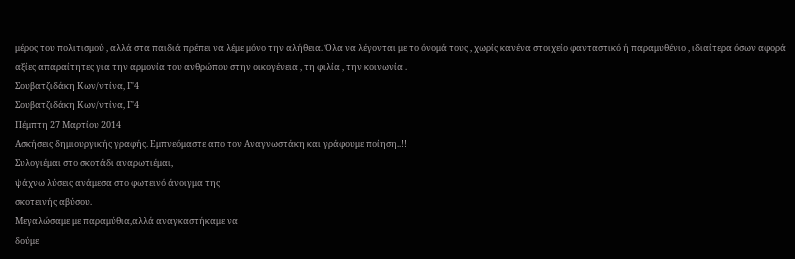μέρος του πολιτισμού , αλλά στα παιδιά πρέπει να λέμε μόνο την αλήθεια. Όλα να λέγονται με το όνομά τους , χωρίς κανένα στοιχείο φανταστικό ή παραμυθένιο , ιδιαίτερα όσων αφορά αξίες απαραίτητες για την αρμονία του ανθρώπου στην οικογένεια , τη φιλία , την κοινωνία .
Σουβατζιδάκη Κων/ντίνα, Γ'4
Σουβατζιδάκη Κων/ντίνα, Γ'4
Πέμπτη 27 Μαρτίου 2014
Aσκήσεις δημιουργικής γραφής. Εμπνεόμαστε απο τον Αναγνωστάκη και γράφουμε ποίηση..!!
Συλογιέμαι στο σκοτάδι αναρωτιέμαι,
ψάχνω λύσεις ανάμεσα στο φωτεινό άνοιγμα της
σκοτεινής αβύσου.
Μεγαλώσαμε με παραμύθια,αλλά αναγκαστήκαμε να
δούμε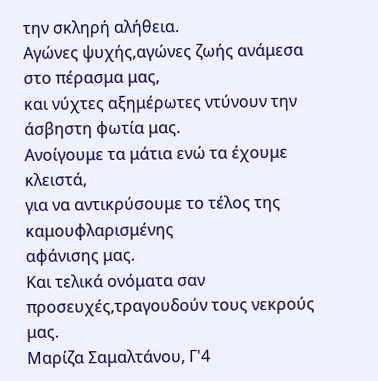την σκληρή αλήθεια.
Αγώνες ψυχής,αγώνες ζωής ανάμεσα στο πέρασμα μας,
και νύχτες αξημέρωτες ντύνουν την άσβηστη φωτία μας.
Ανοίγουμε τα μάτια ενώ τα έχουμε κλειστά,
για να αντικρύσουμε το τέλος της καμουφλαρισμένης
αφάνισης μας.
Και τελικά ονόματα σαν προσευχές,τραγουδούν τους νεκρούς μας.
Μαρίζα Σαμαλτάνου, Γ'4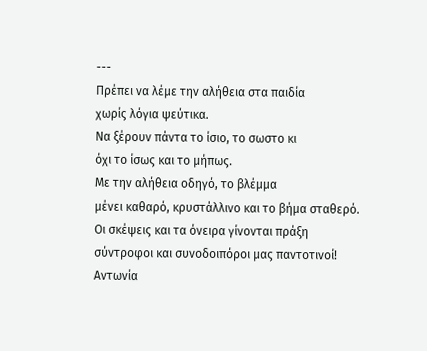---
Πρέπει να λέμε την αλήθεια στα παιδία
χωρίς λόγια ψεύτικα.
Να ξέρουν πάντα το ίσιο, το σωστο κι
όχι το ίσως και το μήπως.
Με την αλήθεια οδηγό, το βλέμμα
μένει καθαρό, κρυστάλλινο και το βήμα σταθερό.
Οι σκέψεις και τα όνειρα γίνονται πράξη
σύντροφοι και συνοδοιπόροι μας παντοτινοί!
Αντωνία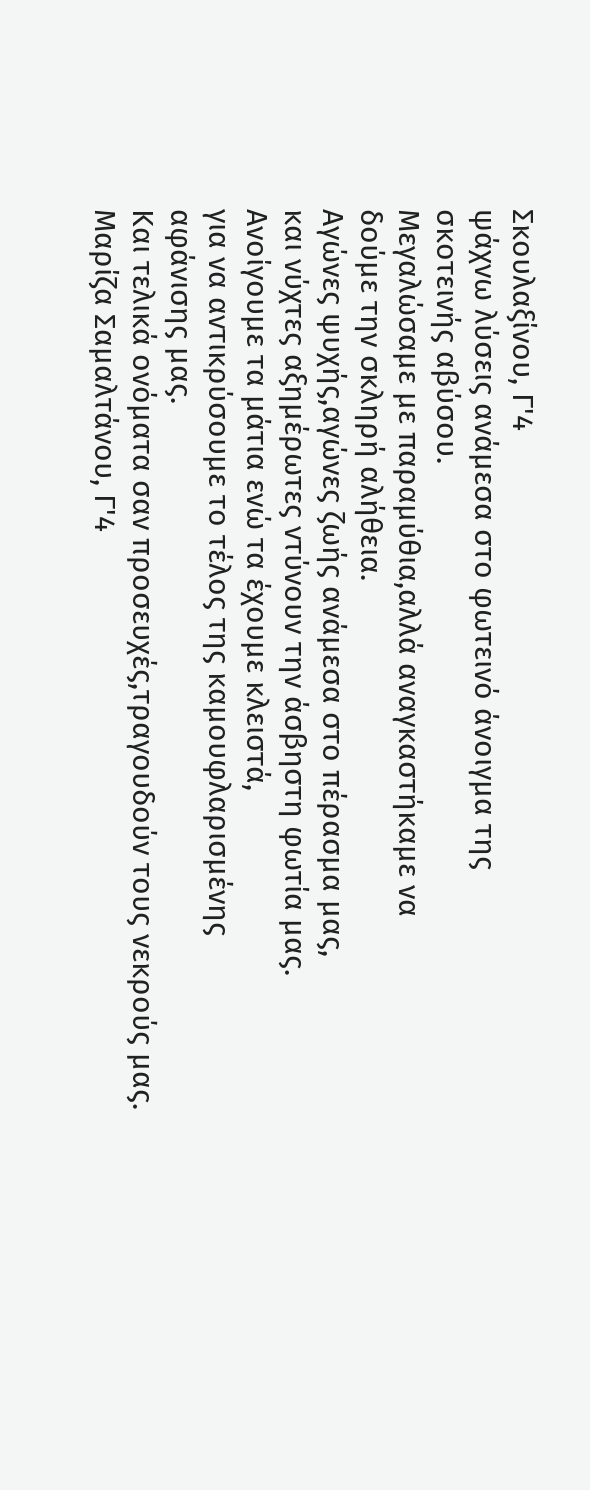Σκουλαξίνου, Γ'4
ψάχνω λύσεις ανάμεσα στο φωτεινό άνοιγμα της
σκοτεινής αβύσου.
Μεγαλώσαμε με παραμύθια,αλλά αναγκαστήκαμε να
δούμε την σκληρή αλήθεια.
Αγώνες ψυχής,αγώνες ζωής ανάμεσα στο πέρασμα μας,
και νύχτες αξημέρωτες ντύνουν την άσβηστη φωτία μας.
Ανοίγουμε τα μάτια ενώ τα έχουμε κλειστά,
για να αντικρύσουμε το τέλος της καμουφλαρισμένης
αφάνισης μας.
Και τελικά ονόματα σαν προσευχές,τραγουδούν τους νεκρούς μας.
Μαρίζα Σαμαλτάνου, Γ'4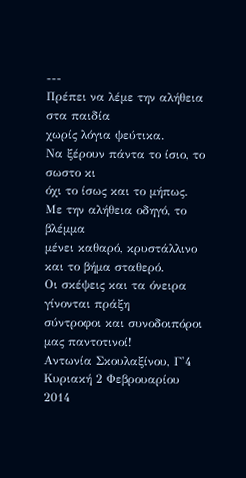---
Πρέπει να λέμε την αλήθεια στα παιδία
χωρίς λόγια ψεύτικα.
Να ξέρουν πάντα το ίσιο, το σωστο κι
όχι το ίσως και το μήπως.
Με την αλήθεια οδηγό, το βλέμμα
μένει καθαρό, κρυστάλλινο και το βήμα σταθερό.
Οι σκέψεις και τα όνειρα γίνονται πράξη
σύντροφοι και συνοδοιπόροι μας παντοτινοί!
Αντωνία Σκουλαξίνου, Γ'4
Κυριακή 2 Φεβρουαρίου 2014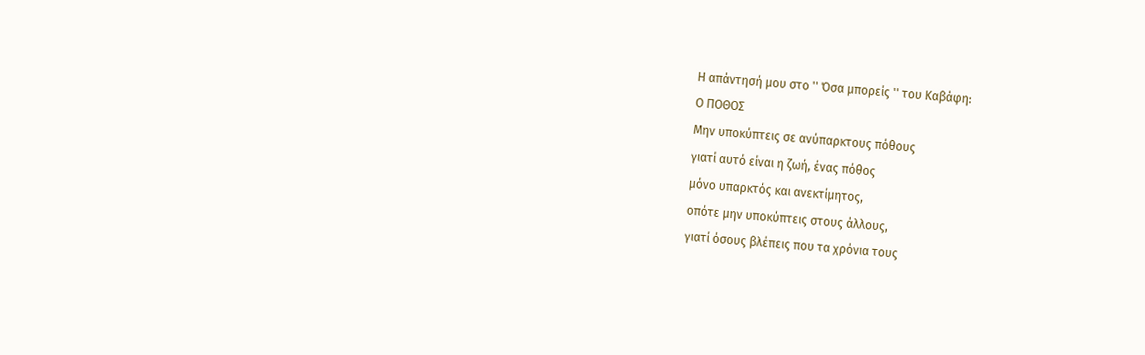Η απάντησή μου στο '' Όσα μπορείς '' του Καβάφη:
Ο ΠΟΘΟΣ
Μην υποκύπτεις σε ανύπαρκτους πόθους
γιατί αυτό είναι η ζωή, ένας πόθος
μόνο υπαρκτός και ανεκτίμητος,
οπότε μην υποκύπτεις στους άλλους,
γιατί όσους βλέπεις που τα χρόνια τους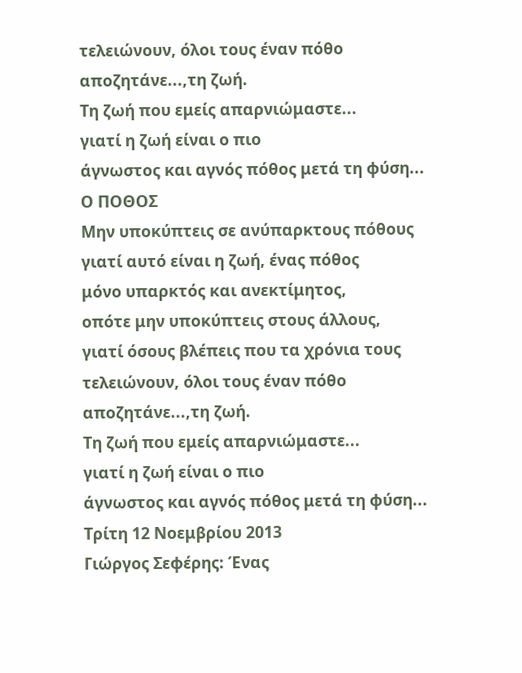τελειώνουν, όλοι τους έναν πόθο αποζητάνε...,τη ζωή.
Τη ζωή που εμείς απαρνιώμαστε...
γιατί η ζωή είναι ο πιο
άγνωστος και αγνός πόθος μετά τη φύση...
Ο ΠΟΘΟΣ
Μην υποκύπτεις σε ανύπαρκτους πόθους
γιατί αυτό είναι η ζωή, ένας πόθος
μόνο υπαρκτός και ανεκτίμητος,
οπότε μην υποκύπτεις στους άλλους,
γιατί όσους βλέπεις που τα χρόνια τους
τελειώνουν, όλοι τους έναν πόθο αποζητάνε...,τη ζωή.
Τη ζωή που εμείς απαρνιώμαστε...
γιατί η ζωή είναι ο πιο
άγνωστος και αγνός πόθος μετά τη φύση...
Τρίτη 12 Νοεμβρίου 2013
Γιώργος Σεφέρης: Ένας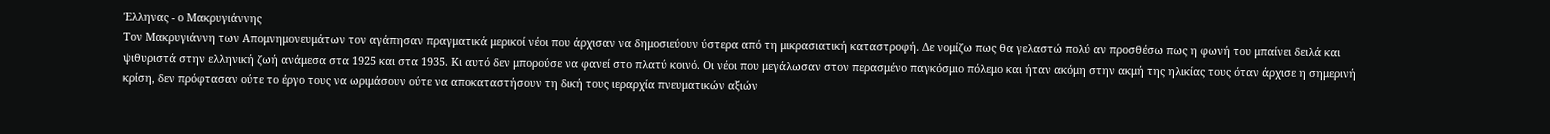Έλληνας - ο Μακρυγιάννης
Τον Μακρυγιάννη των Απομνημονευμάτων τον αγάπησαν πραγματικά μερικοί νέοι που άρχισαν να δημοσιεύουν ύστερα από τη μικρασιατική καταστροφή. Δε νομίζω πως θα γελαστώ πολύ αν προσθέσω πως η φωνή του μπαίνει δειλά και ψιθυριστά στην ελληνική ζωή ανάμεσα στα 1925 και στα 1935. Κι αυτό δεν μπορούσε να φανεί στο πλατύ κοινό. Οι νέοι που μεγάλωσαν στον περασμένο παγκόσμιο πόλεμο και ήταν ακόμη στην ακμή της ηλικίας τους όταν άρχισε η σημερινή κρίση, δεν πρόφτασαν ούτε το έργο τους να ωριμάσουν ούτε να αποκαταστήσουν τη δική τους ιεραρχία πνευματικών αξιών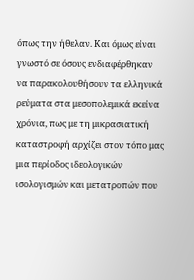όπως την ήθελαν. Και όμως είναι γνωστό σε όσους ενδιαφέρθηκαν να παρακολουθήσουν τα ελληνικά ρεύματα στα μεσοπολεμικά εκείνα χρόνια, πως με τη μικρασιατική καταστροφή αρχίζει στον τόπο μας μια περίοδος ιδεολογικών ισολογισμών και μετατροπών που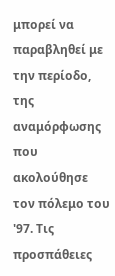μπορεί να παραβληθεί με την περίοδο, της αναμόρφωσης που ακολούθησε τον πόλεμο του '97. Τις προσπάθειες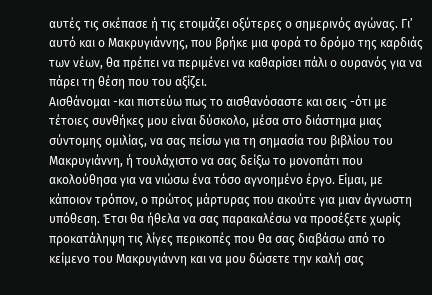αυτές τις σκέπασε ή τις ετοιμάζει οξύτερες ο σημερινός αγώνας. Γι’ αυτό και ο Μακρυγιάννης, που βρήκε μια φορά το δρόμο της καρδιάς των νέων, θα πρέπει να περιμένει να καθαρίσει πάλι ο ουρανός για να πάρει τη θέση που του αξίζει.
Αισθάνομαι -και πιστεύω πως το αισθανόσαστε και σεις -ότι με τέτοιες συνθήκες μου είναι δύσκολο, μέσα στο διάστημα μιας σύντομης ομιλίας, να σας πείσω για τη σημασία του βιβλίου του Μακρυγιάννη, ή τουλάχιστο να σας δείξω το μονοπάτι που ακολούθησα για να νιώσω ένα τόσο αγνοημένο έργο. Είμαι, με κάποιον τρόπον, ο πρώτος μάρτυρας που ακούτε για μιαν άγνωστη υπόθεση. Έτσι θα ήθελα να σας παρακαλέσω να προσέξετε χωρίς προκατάληψη τις λίγες περικοπές που θα σας διαβάσω από το κείμενο του Μακρυγιάννη και να μου δώσετε την καλή σας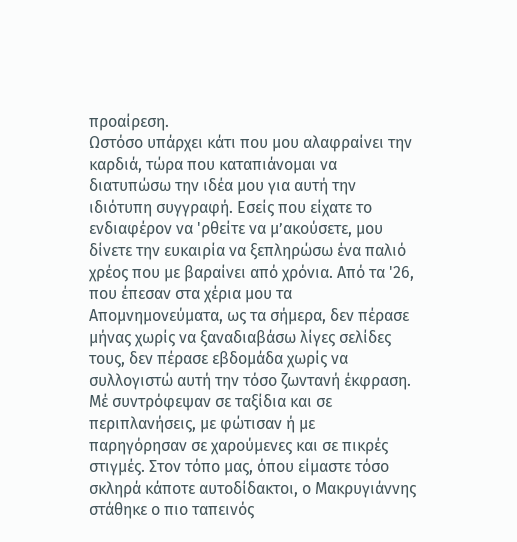προαίρεση.
Ωστόσο υπάρχει κάτι που μου αλαφραίνει την καρδιά, τώρα που καταπιάνομαι να διατυπώσω την ιδέα μου για αυτή την ιδιότυπη συγγραφή. Εσείς που είχατε το ενδιαφέρον να 'ρθείτε να μ’ακούσετε, μου δίνετε την ευκαιρία να ξεπληρώσω ένα παλιό χρέος που με βαραίνει από χρόνια. Από τα '26, που έπεσαν στα χέρια μου τα Απομνημονεύματα, ως τα σήμερα, δεν πέρασε μήνας χωρίς να ξαναδιαβάσω λίγες σελίδες τους, δεν πέρασε εβδομάδα χωρίς να συλλογιστώ αυτή την τόσο ζωντανή έκφραση. Μέ συντρόφεψαν σε ταξίδια και σε περιπλανήσεις, με φώτισαν ή με παρηγόρησαν σε χαρούμενες και σε πικρές στιγμές. Στον τόπο μας, όπου είμαστε τόσο σκληρά κάποτε αυτοδίδακτοι, ο Μακρυγιάννης στάθηκε ο πιο ταπεινός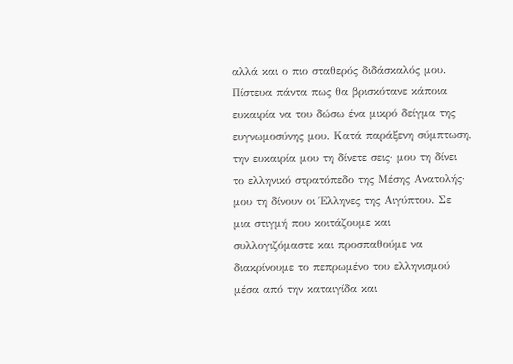αλλά και ο πιο σταθερός διδάσκαλός μου.
Πίστευα πάντα πως θα βρισκότανε κάποια ευκαιρία να του δώσω ένα μικρό δείγμα της ευγνωμοσύνης μου. Κατά παράξενη σύμπτωση, την ευκαιρία μου τη δίνετε σεις· μου τη δίνει το ελληνικό στρατόπεδο της Μέσης Ανατολής· μου τη δίνουν οι Έλληνες της Αιγύπτου. Σε μια στιγμή που κοιτάζουμε και συλλογιζόμαστε και προσπαθούμε να διακρίνουμε το πεπρωμένο του ελληνισμού μέσα από την καταιγίδα και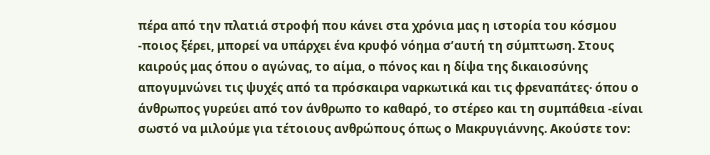πέρα από την πλατιά στροφή που κάνει στα χρόνια μας η ιστορία του κόσμου -ποιος ξέρει, μπορεί να υπάρχει ένα κρυφό νόημα σ’αυτή τη σύμπτωση. Στους καιρούς μας όπου ο αγώνας, το αίμα, ο πόνος και η δίψα της δικαιοσύνης απογυμνώνει τις ψυχές από τα πρόσκαιρα ναρκωτικά και τις φρεναπάτες· όπου ο άνθρωπος γυρεύει από τον άνθρωπο το καθαρό, το στέρεο και τη συμπάθεια -είναι σωστό να μιλούμε για τέτοιους ανθρώπους όπως ο Μακρυγιάννης. Ακούστε τον: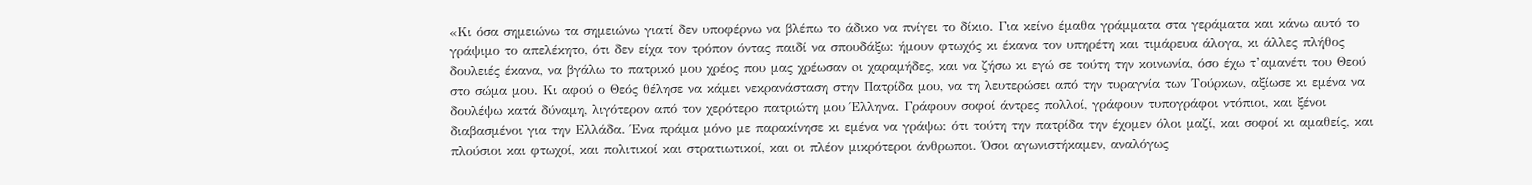«Κι όσα σημειώνω τα σημειώνω γιατί δεν υποφέρνω να βλέπω το άδικο να πνίγει το δίκιο. Για κείνο έμαθα γράμματα στα γεράματα και κάνω αυτό το γράψιμο το απελέκητο, ότι δεν είχα τον τρόπον όντας παιδί να σπουδάξω: ήμουν φτωχός κι έκανα τον υπηρέτη και τιμάρευα άλογα, κι άλλες πλήθος δουλειές έκανα, να βγάλω το πατρικό μου χρέος που μας χρέωσαν oι χαραμήδες, και να ζήσω κι εγώ σε τούτη την κοινωνία, όσο έχω τ’αμανέτι του Θεού στο σώμα μου. Κι αφού ο Θεός θέλησε να κάμει νεκρανάσταση στην Πατρίδα μου, να τη λευτερώσει από την τυραγνία των Τούρκων, αξίωσε κι εμένα να δουλέψω κατά δύναμη, λιγότερον από τον χερότερο πατριώτη μου Έλληνα. Γράφουν σοφοί άντρες πολλοί, γράφουν τυπογράφοι ντόπιοι, και ξένοι διαβασμένοι για την Ελλάδα. Ένα πράμα μόνο με παρακίνησε κι εμένα να γράψω: ότι τούτη την πατρίδα την έχομεν όλοι μαζί, και σοφοί κι αμαθείς, και πλούσιοι και φτωχοί, και πολιτικοί και στρατιωτικοί, και οι πλέον μικρότεροι άνθρωποι. Όσοι αγωνιστήκαμεν, αναλόγως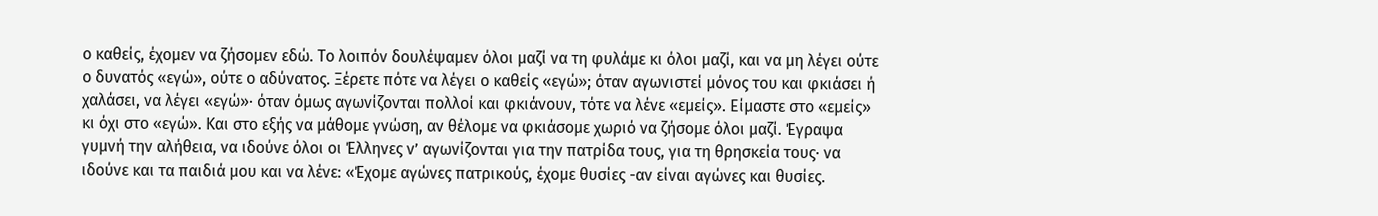ο καθείς, έχομεν να ζήσομεν εδώ. Το λοιπόν δουλέψαμεν όλοι μαζί να τη φυλάμε κι όλοι μαζί, και να μη λέγει ούτε ο δυνατός «εγώ», ούτε ο αδύνατος. Ξέρετε πότε να λέγει ο καθείς «εγώ»; όταν αγωνιστεί μόνος του και φκιάσει ή χαλάσει, να λέγει «εγώ»· όταν όμως αγωνίζονται πολλοί και φκιάνουν, τότε να λένε «εμείς». Είμαστε στο «εμείς» κι όχι στο «εγώ». Και στο εξής να μάθομε γνώση, αν θέλομε να φκιάσομε χωριό να ζήσομε όλοι μαζί. Έγραψα γυμνή την αλήθεια, να ιδούνε όλοι οι Έλληνες ν’ αγωνίζονται για την πατρίδα τους, για τη θρησκεία τους· να ιδούνε και τα παιδιά μου και να λένε: «Έχομε αγώνες πατρικούς, έχομε θυσίες -αν είναι αγώνες και θυσίες.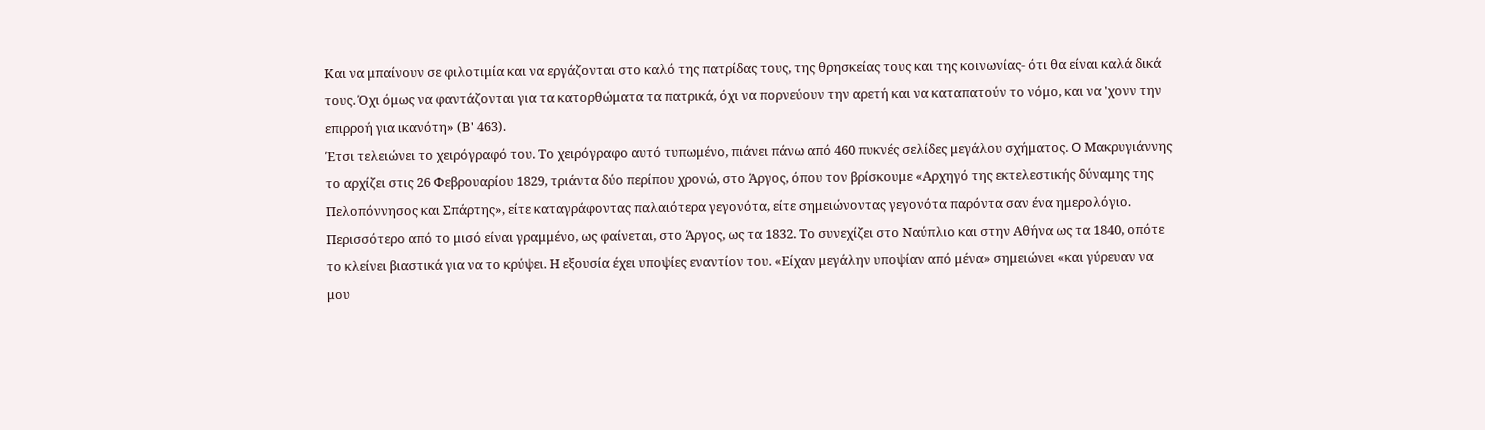Και να μπαίνουν σε φιλοτιμία και να εργάζονται στο καλό της πατρίδας τους, της θρησκείας τους και της κοινωνίας- ότι θα είναι καλά δικά τους. Όχι όμως να φαντάζονται για τα κατορθώματα τα πατρικά, όχι να πορνεύουν την αρετή και να καταπατούν το νόμο, και να 'χονν την επιρροή για ικανότη» (Β' 463).
Έτσι τελειώνει το χειρόγραφό του. Το χειρόγραφο αυτό τυπωμένο, πιάνει πάνω από 460 πυκνές σελίδες μεγάλου σχήματος. O Μακρυγιάννης το αρχίζει στις 26 Φεβρουαρίου 1829, τριάντα δύο περίπου χρονώ, στο Άργος, όπου τον βρίσκουμε «Αρχηγό της εκτελεστικής δύναμης της Πελοπόννησος και Σπάρτης», είτε καταγράφοντας παλαιότερα γεγονότα, είτε σημειώνοντας γεγονότα παρόντα σαν ένα ημερολόγιο. Περισσότερο από το μισό είναι γραμμένο, ως φαίνεται, στο Άργος, ως τα 1832. Το συνεχίζει στο Ναύπλιο και στην Αθήνα ως τα 1840, οπότε το κλείνει βιαστικά για να το κρύψει. Η εξουσία έχει υποψίες εναντίον του. «Είχαν μεγάλην υποψίαν από μένα» σημειώνει «και γύρευαν να μου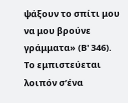ψάξουν το σπίτι μου να μου βρούνε γράμματα» (Β' 346). Το εμπιστεύεται λοιπόν σ’ένα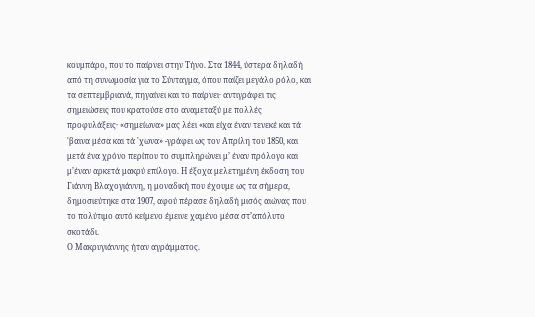κουμπάρο, που το παίρνει στην Τήνο. Στα 1844, ύστερα δηλαδή από τη συνωμοσία για το Σύνταγμα, όπου παίζει μεγάλο ρόλο, και τα σεπτεμβριανά, πηγαίνει και το παίρνει· αντιγράφει τις σημειώσεις που κρατούσε στο αναμεταξύ με πολλές προφυλάξεις· «σημείωνα» μας λέει «και είχα έναν τενεκέ και τά 'βαινα μέσα και τά 'χωνα» -γράφει ως τον Απρίλη του 1850, και μετά ένα χρόνο περίπου το συμπληρώνει μ’ έναν πρόλογο και μ’έναν αρκετά μακρύ επίλογο. Η έξοχα μελετημένη έκδοση του Γιάννη Βλαχογιάννη, η μοναδική που έχουμε ως τα σήμερα, δημοσιεύτηκε στα 1907, αφού πέρασε δηλαδή μισός αιώνας που το πολύτιμο αυτό κείμενο έμεινε χαμένο μέσα στ’απόλυτο σκοτάδι.
Ο Μακρυγιάννης ήταν αγράμματος.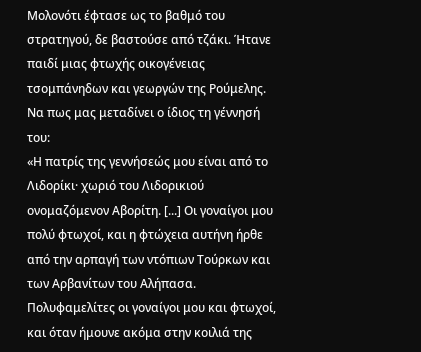Μολονότι έφτασε ως το βαθμό του στρατηγού, δε βαστούσε από τζάκι. Ήτανε παιδί μιας φτωχής οικογένειας τσομπάνηδων και γεωργών της Ρούμελης. Να πως μας μεταδίνει ο ίδιος τη γέννησή του:
«Η πατρίς της γεννήσεώς μου είναι από το Λιδορίκι· χωριό του Λιδορικιού ονομαζόμενον Αβορίτη. [...] Οι γοναίγοι μου πολύ φτωχοί, και η φτώχεια αυτήνη ήρθε από την αρπαγή των ντόπιων Τούρκων και των Αρβανίτων του Αλήπασα. Πολυφαμελίτες οι γοναίγοι μου και φτωχοί, και όταν ήμουνε ακόμα στην κοιλιά της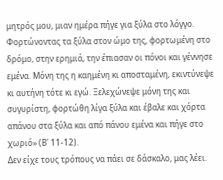μητρός μου, μιαν ημέρα πήγε για ξύλα στο λόγγο. Φορτώνοντας τα ξύλα στον ώμο της, φορτωμένη στο δρόμο, στην ερημιά, την έπιασαν οι πόνοι και γέννησε εμένα. Μόνη της η καημένη κι αποσταμένη, εκιντύνεψε κι αυτήνη τότε κι εγώ. Ξελεχώνεψε μόνη της και συγυρίστη, φορτώθη λίγα ξύλα και έβαλε και χόρτα απάνου στα ξύλα και από πάνου εμένα και πήγε στο χωριό» (Β' 11-12).
Δεν είχε τους τρόπους να πάει σε δάσκαλο, μας λέει.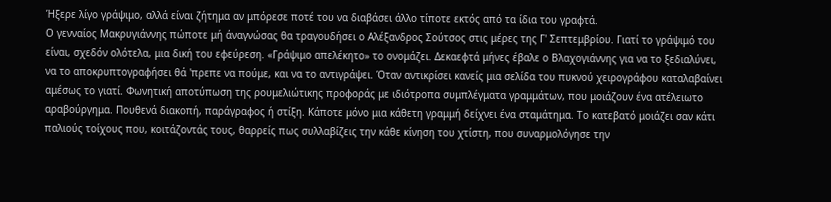Ήξερε λίγο γράψιμο, αλλά είναι ζήτημα αν μπόρεσε ποτέ του να διαβάσει άλλο τίποτε εκτός από τα ίδια του γραφτά.
Ο γενναίος Μακρυγιάννης πώποτε μή άναγνώσας θα τραγουδήσει ο Αλέξανδρος Σούτσος στις μέρες της Γ' Σεπτεμβρίου. Γιατί το γράψιμό του είναι, σχεδόν ολότελα, μια δική του εφεύρεση. «Γράψιμο απελέκητο» το ονομάζει. Δεκαεφτά μήνες έβαλε ο Βλαχογιάννης για να το ξεδιαλύνει, να το αποκρυπτογραφήσει θά 'πρεπε να πούμε, και να το αντιγράψει. Όταν αντικρίσει κανείς μια σελίδα του πυκνού χειρογράφου καταλαβαίνει αμέσως το γιατί. Φωνητική αποτύπωση της ρουμελιώτικης προφοράς με ιδιότροπα συμπλέγματα γραμμάτων, που μοιάζουν ένα ατέλειωτο αραβούργημα. Πουθενά διακοπή, παράγραφος ή στίξη. Κάποτε μόνο μια κάθετη γραμμή δείχνει ένα σταμάτημα. Tο κατεβατό μοιάζει σαν κάτι παλιούς τοίχους που, κοιτάζοντάς τους, θαρρείς πως συλλαβίζεις την κάθε κίνηση του χτίστη, που συναρμολόγησε την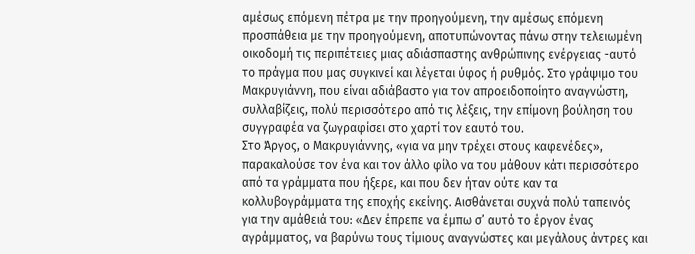αμέσως επόμενη πέτρα με την προηγούμενη, την αμέσως επόμενη προσπάθεια με την προηγούμενη, αποτυπώνοντας πάνω στην τελειωμένη οικοδομή τις περιπέτειες μιας αδιάσπαστης ανθρώπινης ενέργειας -αυτό το πράγμα που μας συγκινεί και λέγεται ύφος ή ρυθμός. Στο γράψιμο του Μακρυγιάννη, που είναι αδιάβαστο για τον απροειδοποίητο αναγνώστη, συλλαβίζεις, πολύ περισσότερο από τις λέξεις, την επίμονη βούληση του συγγραφέα να ζωγραφίσει στο χαρτί τον εαυτό του.
Στο Άργος, ο Μακρυγιάννης, «για να μην τρέχει στους καφενέδες», παρακαλούσε τον ένα και τον άλλο φίλο να του μάθουν κάτι περισσότερο από τα γράμματα που ήξερε, και που δεν ήταν ούτε καν τα κολλυβογράμματα της εποχής εκείνης. Αισθάνεται συχνά πολύ ταπεινός για την αμάθειά του: «Δεν έπρεπε να έμπω σ’ αυτό το έργον ένας αγράμματος, να βαρύνω τους τίμιους αναγνώστες και μεγάλους άντρες και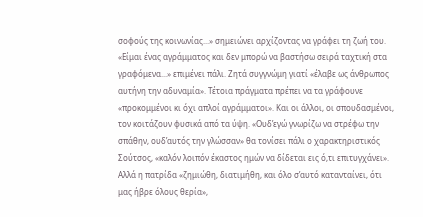σοφούς της κοινωνίας...» σημειώνει αρχίζοντας να γράφει τη ζωή του. «Είμαι ένας αγράμματος και δεν μπορώ να βαστήσω σειρά ταχτική στα γραφόμενα...» επιμένει πάλι. Ζητά συγγνώμη γιατί «έλαβε ως άνθρωπος αυτήνη την αδυναμία». Τέτοια πράγματα πρέπει να τα γράφουνε «προκομμένοι κι όχι απλοί αγράμματοι». Και οι άλλοι, οι σπουδασμένοι, τον κοιτάζουν φυσικά από τα ύψη. «Ουδ’εγώ γνωρίζω να στρέφω την σπάθην, ουδ’αυτός την γλώσσαν» θα τονίσει πάλι ο χαρακτηριστικός Σούτσος, «καλόν λοιπόν έκαστος ημών να δίδεται εις ό,τι επιτυγχάνει». Αλλά η πατρίδα «ζημιώθη, διατιμήθη, και όλο σ’αυτό κατανταίνει, ότι μας ήβρε όλους θερία»,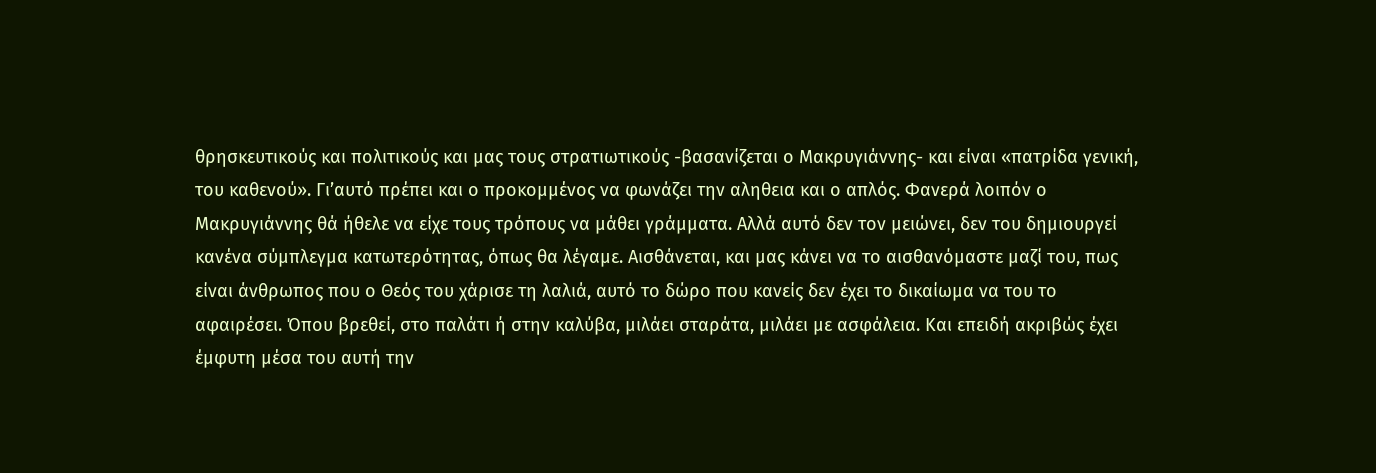θρησκευτικούς και πολιτικούς και μας τους στρατιωτικούς -βασανίζεται ο Μακρυγιάννης- και είναι «πατρίδα γενική, του καθενού». Γι’αυτό πρέπει και ο προκομμένος να φωνάζει την αληθεια και ο απλός. Φανερά λοιπόν ο Μακρυγιάννης θά ήθελε να είχε τους τρόπους να μάθει γράμματα. Αλλά αυτό δεν τον μειώνει, δεν του δημιουργεί κανένα σύμπλεγμα κατωτερότητας, όπως θα λέγαμε. Αισθάνεται, και μας κάνει να το αισθανόμαστε μαζί του, πως είναι άνθρωπος που ο Θεός του χάρισε τη λαλιά, αυτό το δώρο που κανείς δεν έχει το δικαίωμα να του το αφαιρέσει. Όπου βρεθεί, στο παλάτι ή στην καλύβα, μιλάει σταράτα, μιλάει με ασφάλεια. Και επειδή ακριβώς έχει έμφυτη μέσα του αυτή την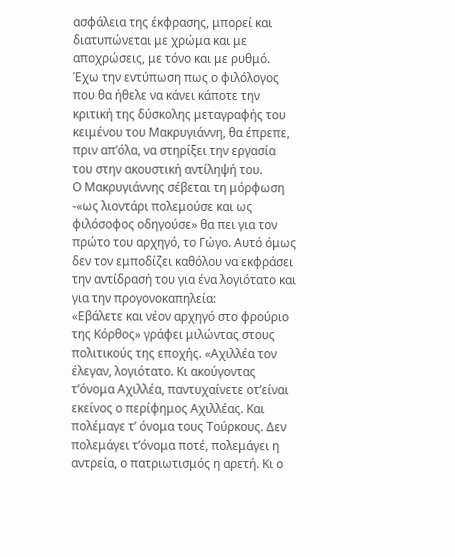ασφάλεια της έκφρασης, μπορεί και διατυπώνεται με χρώμα και με αποχρώσεις, με τόνο και με ρυθμό. Έχω την εντύπωση πως ο φιλόλογος που θα ήθελε να κάνει κάποτε την κριτική της δύσκολης μεταγραφής του κειμένου του Μακρυγιάννη, θα έπρεπε, πριν απ’όλα, να στηρίξει την εργασία του στην ακουστική αντίληψή του.
Ο Μακρυγιάννης σέβεται τη μόρφωση -«ως λιοντάρι πολεμούσε και ως φιλόσοφος οδηγούσε» θα πει για τον πρώτο του αρχηγό, το Γώγο. Αυτό όμως δεν τον εμποδίζει καθόλου να εκφράσει την αντίδρασή του για ένα λογιότατο και για την προγονοκαπηλεία:
«Εβάλετε και νέον αρχηγό στο φρούριο της Κόρθος» γράφει μιλώντας στους πολιτικούς της εποχής. «Αχιλλέα τον έλεγαν, λογιότατο. Κι ακούγοντας τ’όνομα Αχιλλέα, παντυχαίνετε οτ’είναι εκείνος ο περίφημος Αχιλλέας. Και πολέμαγε τ’ όνομα τους Τούρκους. Δεν πολεμάγει τ’όνομα ποτέ, πολεμάγει η αντρεία, ο πατριωτισμός η αρετή. Κι ο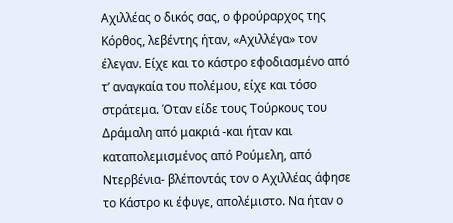Αχιλλέας ο δικός σας, ο φρούραρχος της Κόρθος, λεβέντης ήταν, «Αχιλλέγα» τον έλεγαν. Είχε και το κάστρο εφοδιασμένο από τ’ αναγκαία του πολέμου, είχε και τόσο στράτεμα. Όταν είδε τους Τούρκους του Δράμαλη από μακριά -και ήταν και καταπολεμισμένος από Ρούμελη, από Ντερβένια- βλέποντάς τον ο Αχιλλέας άφησε το Κάστρο κι έφυγε, απολέμιστο. Να ήταν ο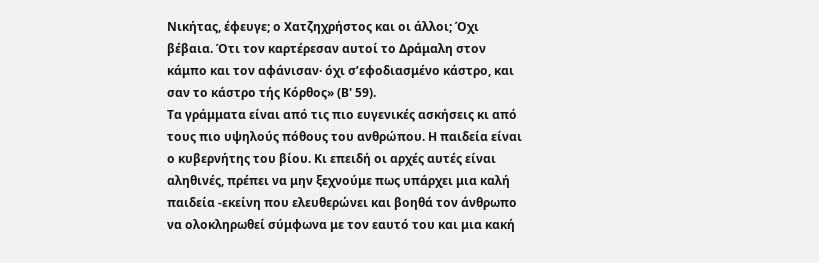Νικήτας, έφευγε; ο Χατζηχρήστος και οι άλλοι; Όχι βέβαια. Ότι τον καρτέρεσαν αυτοί το Δράμαλη στον κάμπο και τον αφάνισαν· όχι σ’εφοδιασμένο κάστρο, και σαν το κάστρο τής Κόρθος» (Β' 59).
Τα γράμματα είναι από τις πιο ευγενικές ασκήσεις κι από τους πιο υψηλούς πόθους του ανθρώπου. Η παιδεία είναι ο κυβερνήτης του βίου. Κι επειδή οι αρχές αυτές είναι αληθινές, πρέπει να μην ξεχνούμε πως υπάρχει μια καλή παιδεία -εκείνη που ελευθερώνει και βοηθά τον άνθρωπο να ολοκληρωθεί σύμφωνα με τον εαυτό του και μια κακή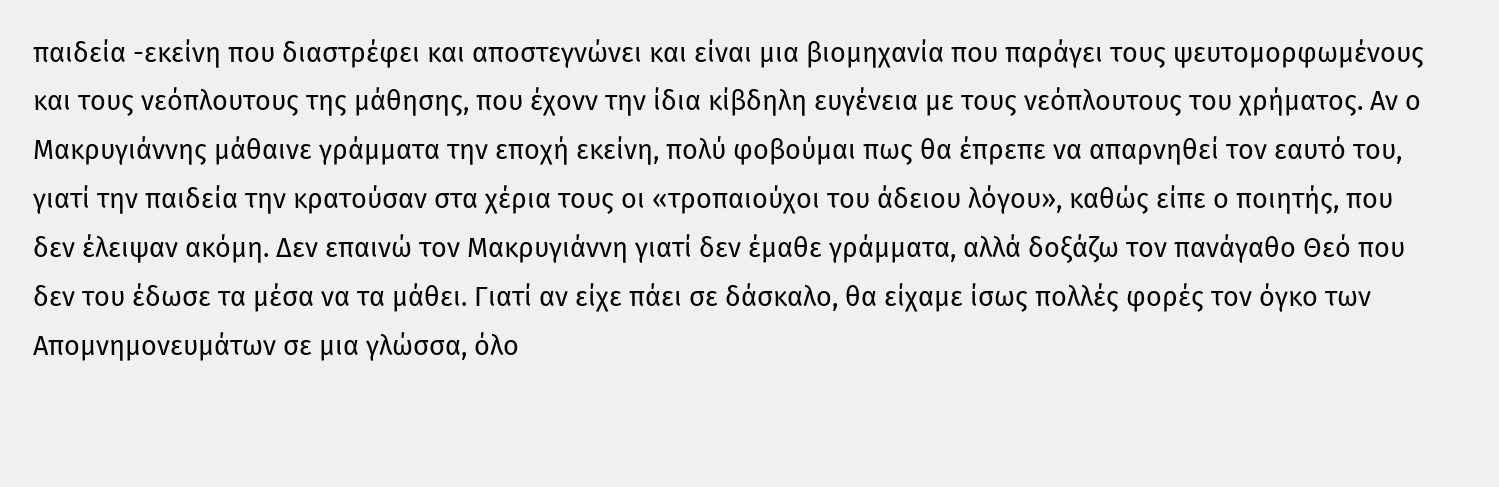παιδεία -εκείνη που διαστρέφει και αποστεγνώνει και είναι μια βιομηχανία που παράγει τους ψευτομορφωμένους και τους νεόπλουτους της μάθησης, που έχονν την ίδια κίβδηλη ευγένεια με τους νεόπλουτους του χρήματος. Αν ο Μακρυγιάννης μάθαινε γράμματα την εποχή εκείνη, πολύ φοβούμαι πως θα έπρεπε να απαρνηθεί τον εαυτό του, γιατί την παιδεία την κρατούσαν στα χέρια τους οι «τροπαιούχοι του άδειου λόγου», καθώς είπε ο ποιητής, που δεν έλειψαν ακόμη. Δεν επαινώ τον Μακρυγιάννη γιατί δεν έμαθε γράμματα, αλλά δοξάζω τον πανάγαθο Θεό που δεν του έδωσε τα μέσα να τα μάθει. Γιατί αν είχε πάει σε δάσκαλο, θα είχαμε ίσως πολλές φορές τον όγκο των Απομνημονευμάτων σε μια γλώσσα, όλο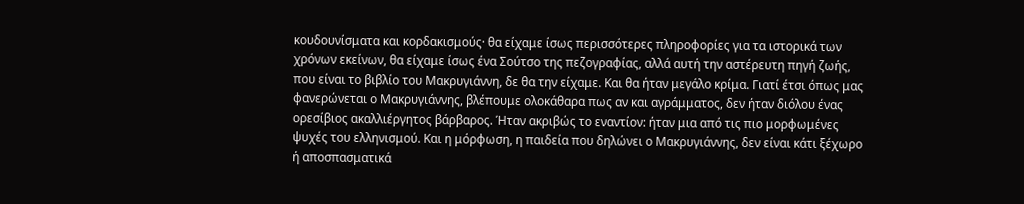κουδουνίσματα και κορδακισμούς· θα είχαμε ίσως περισσότερες πληροφορίες για τα ιστορικά των χρόνων εκείνων, θα είχαμε ίσως ένα Σούτσο της πεζογραφίας, αλλά αυτή την αστέρευτη πηγή ζωής, που είναι το βιβλίο του Μακρυγιάννη, δε θα την είχαμε. Και θα ήταν μεγάλο κρίμα. Γιατί έτσι όπως μας φανερώνεται ο Μακρυγιάννης, βλέπουμε ολοκάθαρα πως αν και αγράμματος, δεν ήταν διόλου ένας ορεσίβιος ακαλλιέργητος βάρβαρος. Ήταν ακριβώς το εναντίον: ήταν μια από τις πιο μορφωμένες ψυχές του ελληνισμού. Και η μόρφωση, η παιδεία που δηλώνει ο Μακρυγιάννης, δεν είναι κάτι ξέχωρο ή αποσπασματικά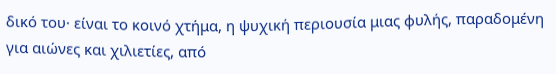δικό του· είναι το κοινό χτήμα, η ψυχική περιουσία μιας φυλής, παραδομένη για αιώνες και χιλιετίες, από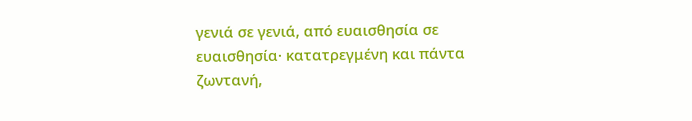γενιά σε γενιά, από ευαισθησία σε ευαισθησία· κατατρεγμένη και πάντα ζωντανή,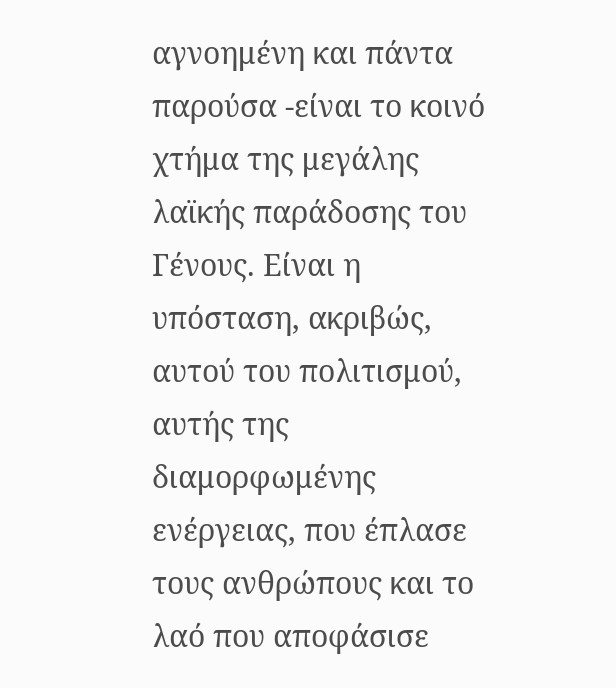αγνοημένη και πάντα παρούσα -είναι το κοινό χτήμα της μεγάλης λαϊκής παράδοσης του Γένους. Είναι η υπόσταση, ακριβώς, αυτού του πολιτισμού, αυτής της διαμορφωμένης ενέργειας, που έπλασε τους ανθρώπους και το λαό που αποφάσισε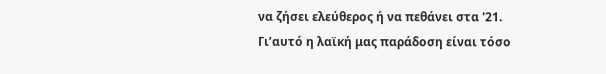να ζήσει ελεύθερος ή να πεθάνει στα '21.
Γι’αυτό η λαϊκή μας παράδοση είναι τόσο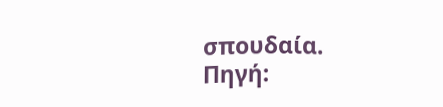σπουδαία.
Πηγή: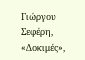Γιώργου Σεφέρη, «Δοκιμές»,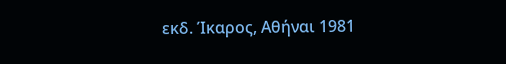εκδ. Ίκαρος, Αθήναι 1981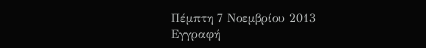Πέμπτη 7 Νοεμβρίου 2013
Εγγραφή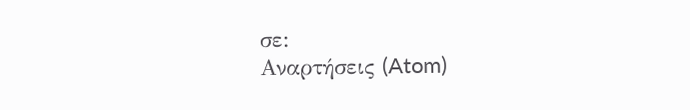σε:
Αναρτήσεις (Atom)